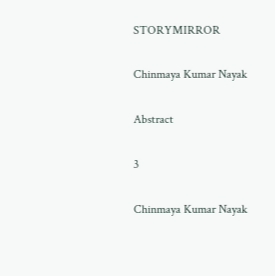STORYMIRROR

Chinmaya Kumar Nayak

Abstract

3

Chinmaya Kumar Nayak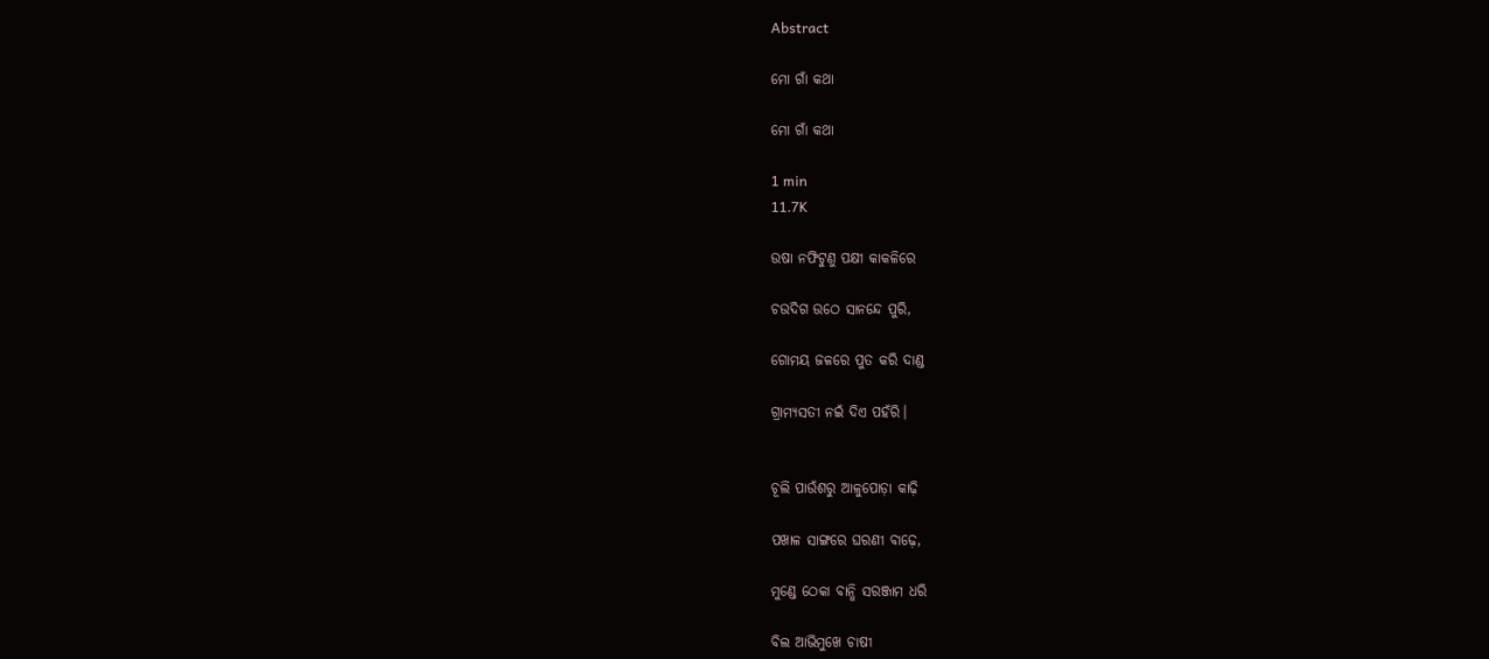Abstract

ମୋ ଗାଁ କଥା

ମୋ ଗାଁ କଥା

1 min
11.7K

ଉଷା ନଫିଟୁଣୁ ପକ୍ଷୀ କାକଳିରେ

ଚଉଦିଗ ଉଠେ ସାନନ୍ଦେ ପୁରି,

ଗୋମୟ ଜଳରେ ପୁତ କରି ଦାଣ୍ଡ

ଗ୍ରାମ୍ୟସତୀ ନଇଁ ଦିଏ ପହଁରି।


ଚୂଲି ପାଉଁଶରୁ ଆଳୁପୋଡ଼ା କାଢ଼ି

ପଖାଳ ସାଙ୍ଗରେ ଘରଣୀ ବାଢ଼େ,

ମୁଣ୍ଡେ ଠେକା ବାନ୍ଧି ସରଞ୍ଜାମ ଧରି

ବିଲ ଆଭିମୁଖେ ଚାଷୀ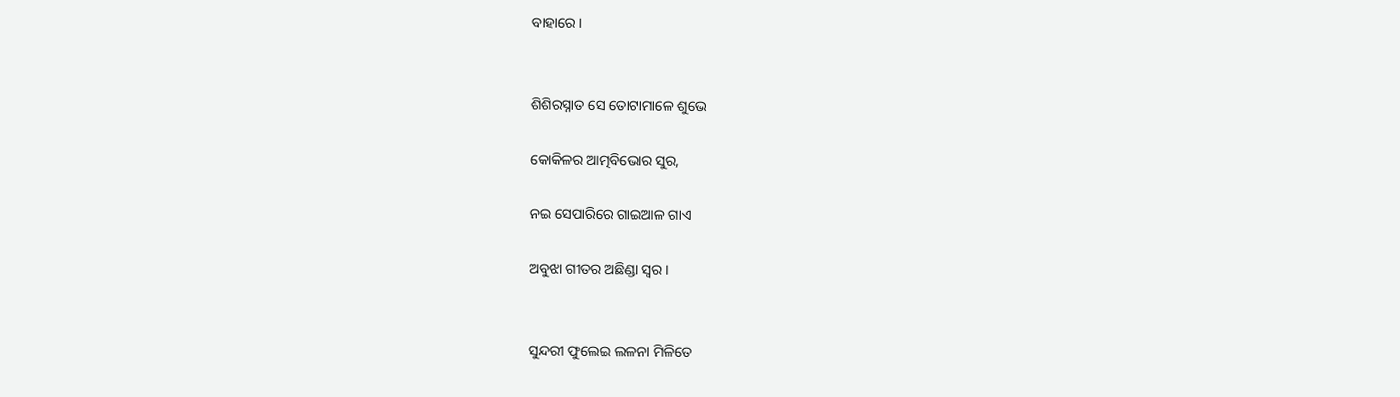ବାହାରେ।


ଶିଶିରସ୍ନାତ ସେ ତୋଟାମାଳେ ଶୁଭେ

କୋକିଳର ଆତ୍ମବିଭୋର ସୁର,

ନଇ ସେପାରିରେ ଗାଇଆଳ ଗାଏ

ଅବୁଝା ଗୀତର ଅଛିଣ୍ଡା ସ୍ୱର।


ସୁନ୍ଦରୀ ଫୁଲେଇ ଲଳନା ମିଳିତେ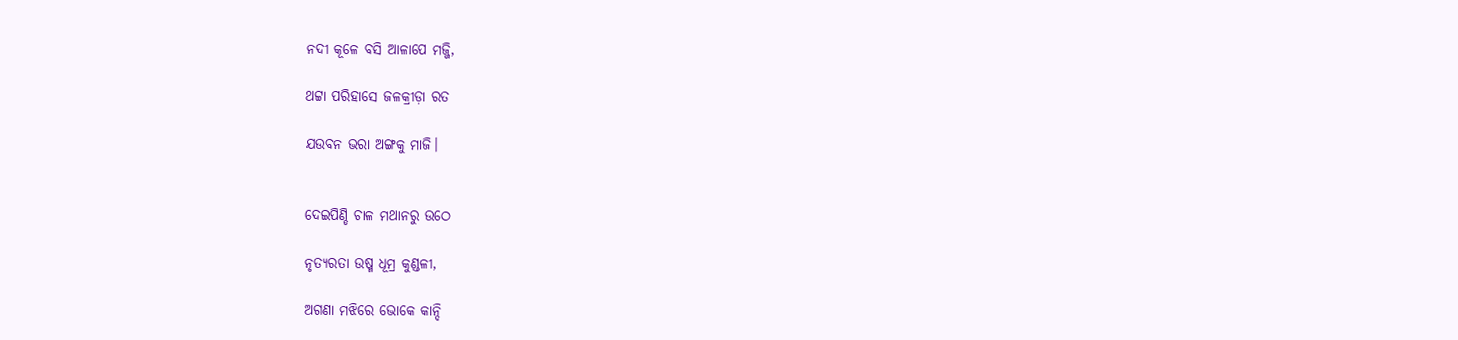ନଦୀ କୂଳେ ବସି ଆଳାପେ ମଜ୍ଜି,

ଥଟ୍ଟା ପରିହାସେ ଜଳକ୍ରୀଡ଼ା ରତ

ଯଉବନ ଭରା ଅଙ୍ଗକୁ ମାଜି।


ଦେଇପିଣ୍ଡି ଚାଳ ମଥାନରୁ ଉଠେ

ନୃତ୍ୟରତା ଉଷ୍ମ ଧୂମ୍ର କୁଣ୍ଡଳୀ,

ଅଗଣା ମଝିରେ ଭୋକେ କାନ୍ଦି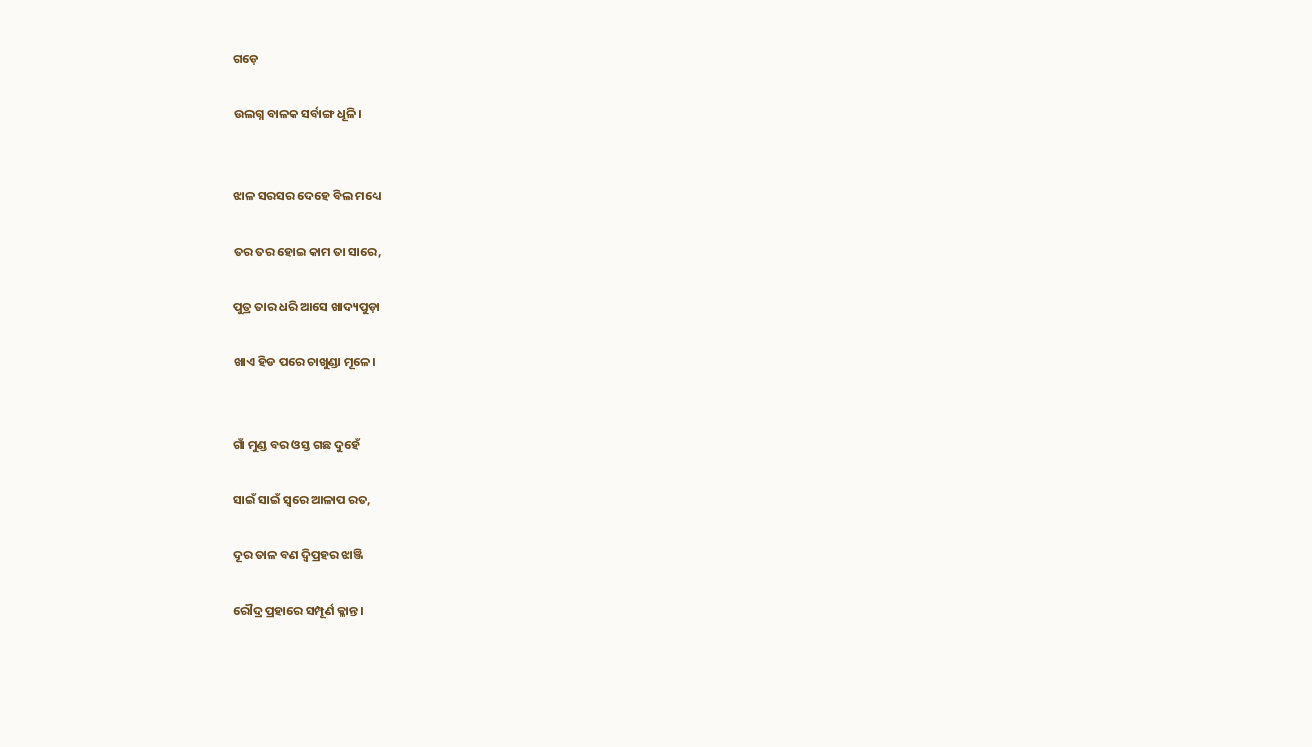ଗଡ଼େ

ଉଲଗ୍ନ ବାଳକ ସର୍ବାଙ୍ଗ ଧୂଳି।


ଝାଳ ସରସର ଦେହେ ବିଲ ମଧ୍ୟେ

ତର ତର ହୋଇ କାମ ତା ସାରେ,

ପୁତ୍ର ତାର ଧରି ଆସେ ଖାଦ୍ୟପୁଡ଼ା

ଖାଏ ହିଡ ପରେ ଚାଖୁଣ୍ଡା ମୂଳେ।


ଗାଁ ମୁଣ୍ଡ ବର ଓସ୍ତ ଗଛ ଦୁହେଁ

ସାଇଁ ସାଇଁ ସ୍ୱରେ ଆଳାପ ରତ,

ଦୂର ତାଳ ବଣ ଦ୍ୱିପ୍ରହର ଝାଞ୍ଜି

ରୌଦ୍ର ପ୍ରହାରେ ସମ୍ପୂର୍ଣ କ୍ଳାନ୍ତ।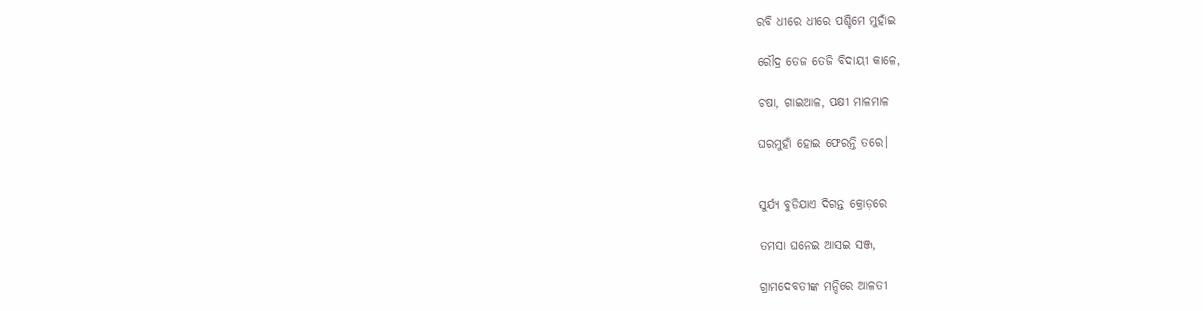ରବି ଧୀରେ ଧୀରେ ପଶ୍ଚିମେ ମୁହାଁଇ

ରୌଦ୍ର ତେଜ ତେଜି ବିଦାୟୀ କାଳେ,

ଚଷା, ଗାଇଆଳ, ପକ୍ଷୀ ମାଳମାଳ

ଘରମୁହାଁ ହୋଇ ଫେରନ୍ତି ତରେ।


ସୁର୍ଯ୍ୟ ବୁଡିଯାଏ ଦିଗନ୍ତ କ୍ରୋଡ଼ରେ

ତମସା ଘନେଇ ଆସଇ ସଞ୍ଜ,

ଗ୍ରାମଦେବତୀଙ୍କ ମନ୍ଦିରେ ଆଳତୀ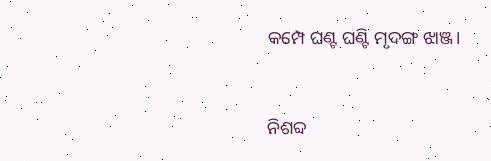କମ୍ପେ ଘଣ୍ଟ ଘଣ୍ଟି ମୃଦଙ୍ଗ ଝାଞ୍ଜ।


ନିଶବ୍ଦ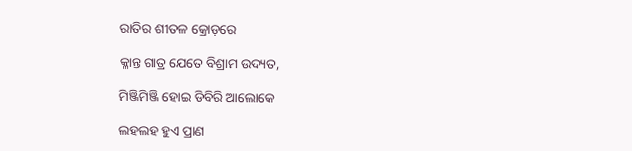ରାତିର ଶୀତଳ କ୍ରୋଡ଼ରେ

କ୍ଳାନ୍ତ ଗାତ୍ର ଯେତେ ବିଶ୍ରାମ ଉଦ୍ୟତ,

ମିଞ୍ଜିମିଞ୍ଜି ହୋଇ ଡିବିରି ଆଲୋକେ

ଲହଲହ ହୁଏ ପ୍ରାଣ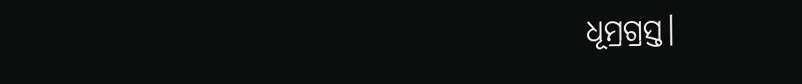ଧୂମ୍ରଗ୍ରସ୍ତ।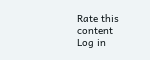Rate this content
Log in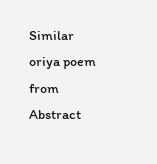Similar oriya poem from Abstract